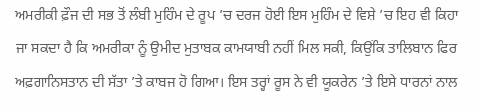ਅਮਰੀਕੀ ਫ਼ੌਜ ਦੀ ਸਭ ਤੋਂ ਲੰਬੀ ਮੁਹਿੰਮ ਦੇ ਰੂਪ ’ਚ ਦਰਜ ਹੋਈ ਇਸ ਮੁਹਿੰਮ ਦੇ ਵਿਸ਼ੇ ’ਚ ਇਹ ਵੀ ਕਿਹਾ ਜਾ ਸਕਦਾ ਹੈ ਕਿ ਅਮਰੀਕਾ ਨੂੰ ਉਮੀਦ ਮੁਤਾਬਕ ਕਾਮਯਾਬੀ ਨਹੀਂ ਮਿਲ ਸਕੀ, ਕਿਉਂਕਿ ਤਾਲਿਬਾਨ ਫਿਰ ਅਫ਼ਗਾਨਿਸਤਾਨ ਦੀ ਸੱਤਾ ’ਤੇ ਕਾਬਜ ਹੋ ਗਿਆ। ਇਸ ਤਰ੍ਹਾਂ ਰੂਸ ਨੇ ਵੀ ਯੂਕਰੇਨ ’ਤੇ ਇਸੇ ਧਾਰਨਾਂ ਨਾਲ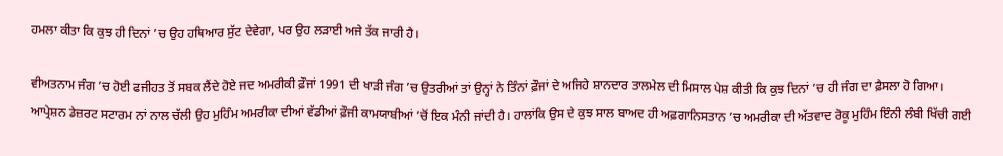ਹਮਲਾ ਕੀਤਾ ਕਿ ਕੁਝ ਹੀ ਦਿਨਾਂ ’ਚ ਉਹ ਹਥਿਆਰ ਸੁੱਟ ਦੇਵੇਗਾ, ਪਰ ਉਹ ਲੜਾਈ ਅਜੇ ਤੱਕ ਜਾਰੀ ਹੈ।

ਵੀਅਤਨਾਮ ਜੰਗ ’ਚ ਹੋਈ ਫਜੀਹਤ ਤੋਂ ਸਬਕ ਲੈਂਦੇ ਹੋਏ ਜਦ ਅਮਰੀਕੀ ਫ਼ੌਜਾਂ 1991 ਦੀ ਖਾੜੀ ਜੰਗ ’ਚ ਉਤਰੀਆਂ ਤਾਂ ਉਨ੍ਹਾਂ ਨੇ ਤਿੰਨਾਂ ਫ਼ੌਜਾਂ ਦੇ ਅਜਿਹੇ ਸ਼ਾਨਦਾਰ ਤਾਲਮੇਲ ਦੀ ਮਿਸਾਲ ਪੇਸ਼ ਕੀਤੀ ਕਿ ਕੁਝ ਦਿਨਾਂ ’ਚ ਹੀ ਜੰਗ ਦਾ ਫ਼ੈਸਲਾ ਹੋ ਗਿਆ। ਆਪ੍ਰੇਸ਼ਨ ਡੇਜ਼ਰਟ ਸਟਾਰਮ ਨਾਂ ਨਾਲ ਚੱਲੀ ਉਹ ਮੁਹਿੰਮ ਅਮਰੀਕਾ ਦੀਆਂ ਵੱਡੀਆਂ ਫ਼ੌਜੀ ਕਾਮਯਾਬੀਆਂ ’ਚੋਂ ਇਕ ਮੰਨੀ ਜਾਂਦੀ ਹੈ। ਹਾਲਾਂਕਿ ਉਸ ਦੇ ਕੁਝ ਸਾਲ ਬਾਅਦ ਹੀ ਅਫ਼ਗਾਨਿਸਤਾਨ ’ਚ ਅਮਰੀਕਾ ਦੀ ਅੱਤਵਾਦ ਰੋਕੂ ਮੁਹਿੰਮ ਇੰਨੀ ਲੰਬੀ ਖਿੱਚੀ ਗਈ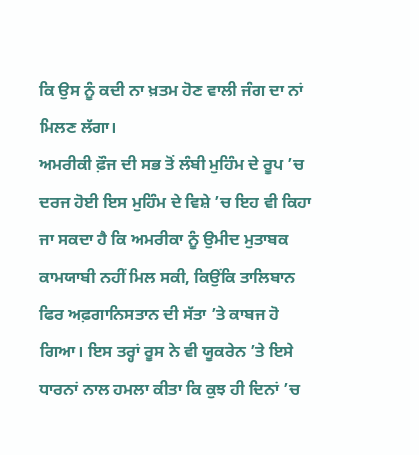ਕਿ ਉਸ ਨੂੰ ਕਦੀ ਨਾ ਖ਼ਤਮ ਹੋਣ ਵਾਲੀ ਜੰਗ ਦਾ ਨਾਂ ਮਿਲਣ ਲੱਗਾ।
ਅਮਰੀਕੀ ਫ਼ੌਜ ਦੀ ਸਭ ਤੋਂ ਲੰਬੀ ਮੁਹਿੰਮ ਦੇ ਰੂਪ ’ਚ ਦਰਜ ਹੋਈ ਇਸ ਮੁਹਿੰਮ ਦੇ ਵਿਸ਼ੇ ’ਚ ਇਹ ਵੀ ਕਿਹਾ ਜਾ ਸਕਦਾ ਹੈ ਕਿ ਅਮਰੀਕਾ ਨੂੰ ਉਮੀਦ ਮੁਤਾਬਕ ਕਾਮਯਾਬੀ ਨਹੀਂ ਮਿਲ ਸਕੀ, ਕਿਉਂਕਿ ਤਾਲਿਬਾਨ ਫਿਰ ਅਫ਼ਗਾਨਿਸਤਾਨ ਦੀ ਸੱਤਾ ’ਤੇ ਕਾਬਜ ਹੋ ਗਿਆ। ਇਸ ਤਰ੍ਹਾਂ ਰੂਸ ਨੇ ਵੀ ਯੂਕਰੇਨ ’ਤੇ ਇਸੇ ਧਾਰਨਾਂ ਨਾਲ ਹਮਲਾ ਕੀਤਾ ਕਿ ਕੁਝ ਹੀ ਦਿਨਾਂ ’ਚ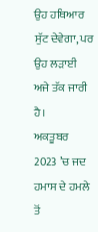ਉਹ ਹਥਿਆਰ ਸੁੱਟ ਦੇਵੇਗਾ, ਪਰ ਉਹ ਲੜਾਈ ਅਜੇ ਤੱਕ ਜਾਰੀ ਹੈ।
ਅਕਤੂਬਰ 2023 ’ਚ ਜਦ ਹਮਾਸ ਦੇ ਹਮਲੇ ਤੋਂ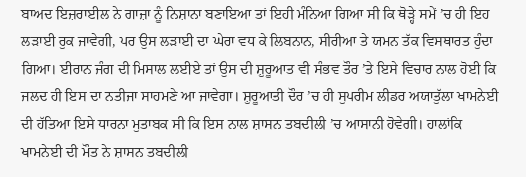ਬਾਅਦ ਇਜ਼ਰਾਈਲ ਨੇ ਗਾਜ਼ਾ ਨੂੰ ਨਿਸ਼ਾਨਾ ਬਣਾਇਆ ਤਾਂ ਇਹੀ ਮੰਨਿਆ ਗਿਆ ਸੀ ਕਿ ਥੋੜ੍ਹੇ ਸਮੇਂ ’ਚ ਹੀ ਇਹ ਲੜਾਈ ਰੁਕ ਜਾਵੇਗੀ, ਪਰ ਉਸ ਲੜਾਈ ਦਾ ਘੇਰਾ ਵਧ ਕੇ ਲਿਬਨਾਨ, ਸੀਰੀਆ ਤੇ ਯਮਨ ਤੱਕ ਵਿਸਥਾਰਤ ਹੁੰਦਾ ਗਿਆ। ਈਰਾਨ ਜੰਗ ਦੀ ਮਿਸਾਲ ਲਈਏ ਤਾਂ ਉਸ ਦੀ ਸ਼ੁਰੂਆਤ ਵੀ ਸੰਭਵ ਤੌਰ ’ਤੇ ਇਸੇ ਵਿਚਾਰ ਨਾਲ ਹੋਈ ਕਿ ਜਲਦ ਹੀ ਇਸ ਦਾ ਨਤੀਜਾ ਸਾਹਮਣੇ ਆ ਜਾਵੇਗਾ। ਸ਼ੁਰੂਆਤੀ ਦੌਰ ’ਚ ਹੀ ਸੁਪਰੀਮ ਲੀਡਰ ਅਯਾਤੁੱਲਾ ਖਾਮਨੇਈ ਦੀ ਹੱਤਿਆ ਇਸੇ ਧਾਰਨਾ ਮੁਤਾਬਕ ਸੀ ਕਿ ਇਸ ਨਾਲ ਸ਼ਾਸਨ ਤਬਦੀਲੀ ’ਚ ਆਸਾਨੀ ਹੋਵੇਗੀ। ਹਾਲਾਂਕਿ ਖਾਮਨੇਈ ਦੀ ਮੌਤ ਨੇ ਸ਼ਾਸਨ ਤਬਦੀਲੀ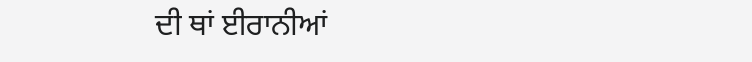ਦੀ ਥਾਂ ਈਰਾਨੀਆਂ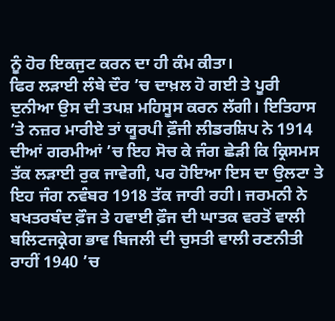ਨੂੰ ਹੋਰ ਇਕਜੁਟ ਕਰਨ ਦਾ ਹੀ ਕੰਮ ਕੀਤਾ।
ਫਿਰ ਲੜਾਈ ਲੰਬੇ ਦੌਰ ’ਚ ਦਾਖ਼ਲ ਹੋ ਗਈ ਤੇ ਪੂਰੀ ਦੁਨੀਆ ਉਸ ਦੀ ਤਪਸ਼ ਮਹਿਸੂਸ ਕਰਨ ਲੱਗੀ। ਇਤਿਹਾਸ ’ਤੇ ਨਜ਼ਰ ਮਾਰੀਏ ਤਾਂ ਯੂਰਪੀ ਫ਼ੌਜੀ ਲੀਡਰਸ਼ਿਪ ਨੇ 1914 ਦੀਆਂ ਗਰਮੀਆਂ ’ਚ ਇਹ ਸੋਚ ਕੇ ਜੰਗ ਛੇੜੀ ਕਿ ਕ੍ਰਿਸਮਸ ਤੱਕ ਲੜਾਈ ਰੁਕ ਜਾਵੇਗੀ, ਪਰ ਹੋਇਆ ਇਸ ਦਾ ਉਲਟਾ ਤੇ ਇਹ ਜੰਗ ਨਵੰਬਰ 1918 ਤੱਕ ਜਾਰੀ ਰਹੀ। ਜਰਮਨੀ ਨੇ ਬਖਤਰਬੰਦ ਫ਼ੌਜ ਤੇ ਹਵਾਈ ਫ਼ੌਜ ਦੀ ਘਾਤਕ ਵਰਤੋਂ ਵਾਲੀ ਬਲਿਟਜਕ੍ਰੇਗ ਭਾਵ ਬਿਜਲੀ ਦੀ ਚੁਸਤੀ ਵਾਲੀ ਰਣਨੀਤੀ ਰਾਹੀਂ 1940 ’ਚ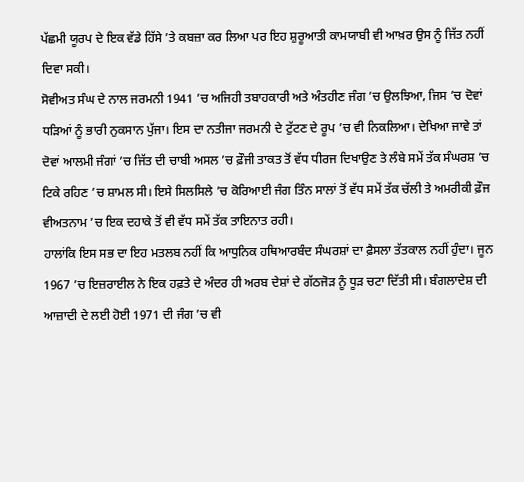ਪੱਛਮੀ ਯੂਰਪ ਦੇ ਇਕ ਵੱਡੇ ਹਿੱਸੇ ’ਤੇ ਕਬਜ਼ਾ ਕਰ ਲਿਆ ਪਰ ਇਹ ਸ਼ੁਰੂਆਤੀ ਕਾਮਯਾਬੀ ਵੀ ਆਖ਼ਰ ਉਸ ਨੂੰ ਜਿੱਤ ਨਹੀਂ ਦਿਵਾ ਸਕੀ।
ਸੋਵੀਅਤ ਸੰਘ ਦੇ ਨਾਲ ਜਰਮਨੀ 1941 ’ਚ ਅਜਿਹੀ ਤਬਾਹਕਾਰੀ ਅਤੇ ਅੰਤਹੀਣ ਜੰਗ ’ਚ ਉਲਝਿਆ, ਜਿਸ ’ਚ ਦੋਵਾਂ ਧੜਿਆਂ ਨੂੰ ਭਾਰੀ ਨੁਕਸਾਨ ਪੁੱਜਾ। ਇਸ ਦਾ ਨਤੀਜਾ ਜਰਮਨੀ ਦੇ ਟੁੱਟਣ ਦੇ ਰੂਪ ’ਚ ਵੀ ਨਿਕਲਿਆ। ਦੇਖਿਆ ਜਾਵੇ ਤਾਂ ਦੋਵਾਂ ਆਲਮੀ ਜੰਗਾਂ ’ਚ ਜਿੱਤ ਦੀ ਚਾਬੀ ਅਸਲ ’ਚ ਫ਼ੌਜੀ ਤਾਕਤ ਤੋਂ ਵੱਧ ਧੀਰਜ ਦਿਖਾਉਣ ਤੇ ਲੰਬੇ ਸਮੇਂ ਤੱਕ ਸੰਘਰਸ਼ ’ਚ ਟਿਕੇ ਰਹਿਣ ’ਚ ਸ਼ਾਮਲ ਸੀ। ਇਸੇ ਸਿਲਸਿਲੇ ’ਚ ਕੋਰਿਆਈ ਜੰਗ ਤਿੰਨ ਸਾਲਾਂ ਤੋਂ ਵੱਧ ਸਮੇਂ ਤੱਕ ਚੱਲੀ ਤੇ ਅਮਰੀਕੀ ਫ਼ੌਜ ਵੀਅਤਨਾਮ ’ਚ ਇਕ ਦਹਾਕੇ ਤੋਂ ਵੀ ਵੱਧ ਸਮੇਂ ਤੱਕ ਤਾਇਨਾਤ ਰਹੀ।
ਹਾਲਾਂਕਿ ਇਸ ਸਭ ਦਾ ਇਹ ਮਤਲਬ ਨਹੀਂ ਕਿ ਆਧੁਨਿਕ ਹਥਿਆਰਬੰਦ ਸੰਘਰਸ਼ਾਂ ਦਾ ਫ਼ੈਸਲਾ ਤੱਤਕਾਲ ਨਹੀਂ ਹੁੰਦਾ। ਜੂਨ 1967 ’ਚ ਇਜ਼ਰਾਈਲ ਨੇ ਇਕ ਹਫ਼ਤੇ ਦੇ ਅੰਦਰ ਹੀ ਅਰਬ ਦੇਸ਼ਾਂ ਦੇ ਗੱਠਜੋੜ ਨੂੰ ਧੂੜ ਚਟਾ ਦਿੱਤੀ ਸੀ। ਬੰਗਲਾਦੇਸ਼ ਦੀ ਆਜ਼ਾਦੀ ਦੇ ਲਈ ਹੋਈ 1971 ਦੀ ਜੰਗ ’ਚ ਵੀ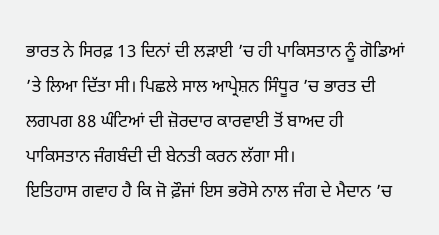ਭਾਰਤ ਨੇ ਸਿਰਫ਼ 13 ਦਿਨਾਂ ਦੀ ਲੜਾਈ ’ਚ ਹੀ ਪਾਕਿਸਤਾਨ ਨੂੰ ਗੋਡਿਆਂ ’ਤੇ ਲਿਆ ਦਿੱਤਾ ਸੀ। ਪਿਛਲੇ ਸਾਲ ਆਪ੍ਰੇਸ਼ਨ ਸਿੰਧੂਰ ’ਚ ਭਾਰਤ ਦੀ ਲਗਪਗ 88 ਘੰਟਿਆਂ ਦੀ ਜ਼ੋਰਦਾਰ ਕਾਰਵਾਈ ਤੋਂ ਬਾਅਦ ਹੀ ਪਾਕਿਸਤਾਨ ਜੰਗਬੰਦੀ ਦੀ ਬੇਨਤੀ ਕਰਨ ਲੱਗਾ ਸੀ।
ਇਤਿਹਾਸ ਗਵਾਹ ਹੈ ਕਿ ਜੋ ਫ਼ੌਜਾਂ ਇਸ ਭਰੋਸੇ ਨਾਲ ਜੰਗ ਦੇ ਮੈਦਾਨ ’ਚ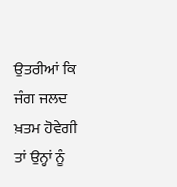ਉਤਰੀਆਂ ਕਿ ਜੰਗ ਜਲਦ ਖ਼ਤਮ ਹੋਵੇਗੀ ਤਾਂ ਉਨ੍ਹਾਂ ਨੂੰ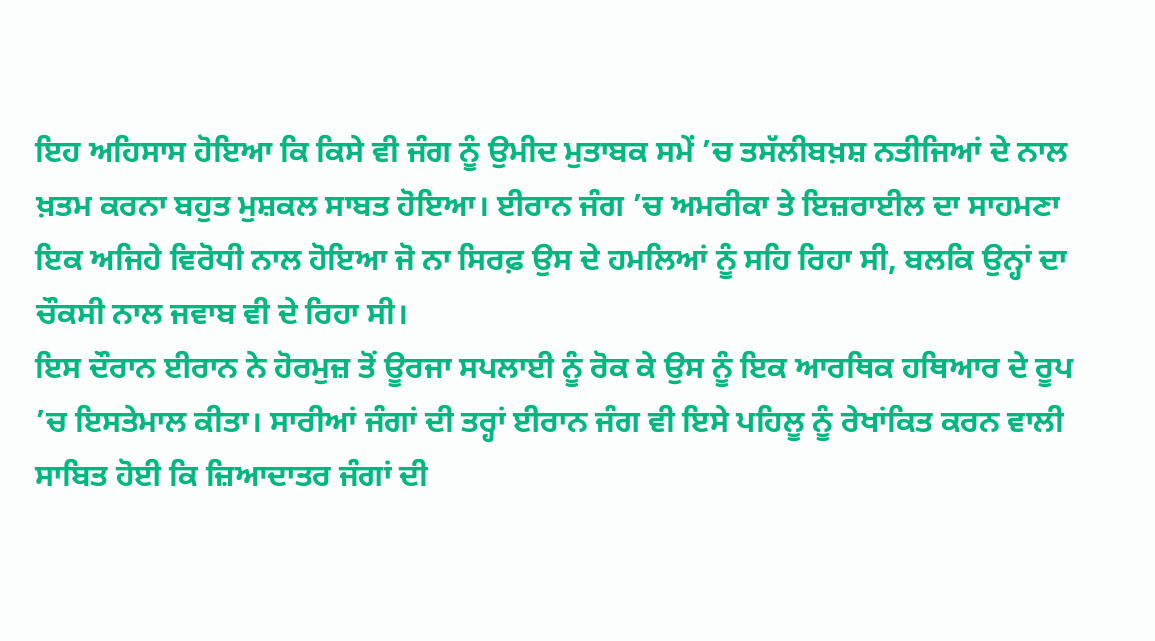ਇਹ ਅਹਿਸਾਸ ਹੋਇਆ ਕਿ ਕਿਸੇ ਵੀ ਜੰਗ ਨੂੰ ਉਮੀਦ ਮੁਤਾਬਕ ਸਮੇਂ ’ਚ ਤਸੱਲੀਬਖ਼ਸ਼ ਨਤੀਜਿਆਂ ਦੇ ਨਾਲ ਖ਼ਤਮ ਕਰਨਾ ਬਹੁਤ ਮੁਸ਼ਕਲ ਸਾਬਤ ਹੋਇਆ। ਈਰਾਨ ਜੰਗ ’ਚ ਅਮਰੀਕਾ ਤੇ ਇਜ਼ਰਾਈਲ ਦਾ ਸਾਹਮਣਾ ਇਕ ਅਜਿਹੇ ਵਿਰੋਧੀ ਨਾਲ ਹੋਇਆ ਜੋ ਨਾ ਸਿਰਫ਼ ਉਸ ਦੇ ਹਮਲਿਆਂ ਨੂੰ ਸਹਿ ਰਿਹਾ ਸੀ, ਬਲਕਿ ਉਨ੍ਹਾਂ ਦਾ ਚੌਕਸੀ ਨਾਲ ਜਵਾਬ ਵੀ ਦੇ ਰਿਹਾ ਸੀ।
ਇਸ ਦੌਰਾਨ ਈਰਾਨ ਨੇ ਹੋਰਮੁਜ਼ ਤੋਂ ਊਰਜਾ ਸਪਲਾਈ ਨੂੰ ਰੋਕ ਕੇ ਉਸ ਨੂੰ ਇਕ ਆਰਥਿਕ ਹਥਿਆਰ ਦੇ ਰੂਪ ’ਚ ਇਸਤੇਮਾਲ ਕੀਤਾ। ਸਾਰੀਆਂ ਜੰਗਾਂ ਦੀ ਤਰ੍ਹਾਂ ਈਰਾਨ ਜੰਗ ਵੀ ਇਸੇ ਪਹਿਲੂ ਨੂੰ ਰੇਖਾਂਕਿਤ ਕਰਨ ਵਾਲੀ ਸਾਬਿਤ ਹੋਈ ਕਿ ਜ਼ਿਆਦਾਤਰ ਜੰਗਾਂ ਦੀ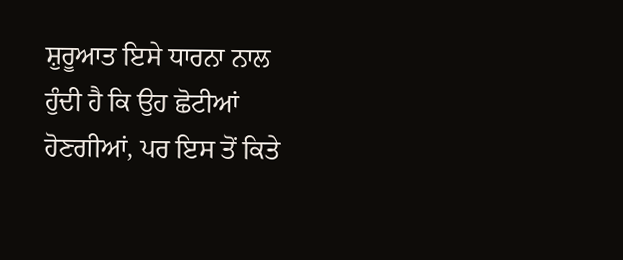ਸ਼ੁਰੂਆਤ ਇਸੇ ਧਾਰਨਾ ਨਾਲ ਹੁੰਦੀ ਹੈ ਕਿ ਉਹ ਛੋਟੀਆਂ ਹੋਣਗੀਆਂ, ਪਰ ਇਸ ਤੋਂ ਕਿਤੇ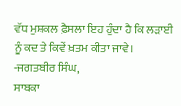ਵੱਧ ਮੁਸ਼ਕਲ ਫ਼ੈਸਲਾ ਇਹ ਹੁੰਦਾ ਹੈ ਕਿ ਲੜਾਈ ਨੂੰ ਕਦ ਤੇ ਕਿਵੇਂ ਖ਼ਤਮ ਕੀਤਾ ਜਾਵੇ।
-ਜਗਤਬੀਰ ਸਿੰਘ,
ਸਾਬਕਾ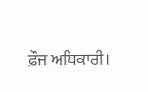ਫ਼ੌਜ ਅਧਿਕਾਰੀ।